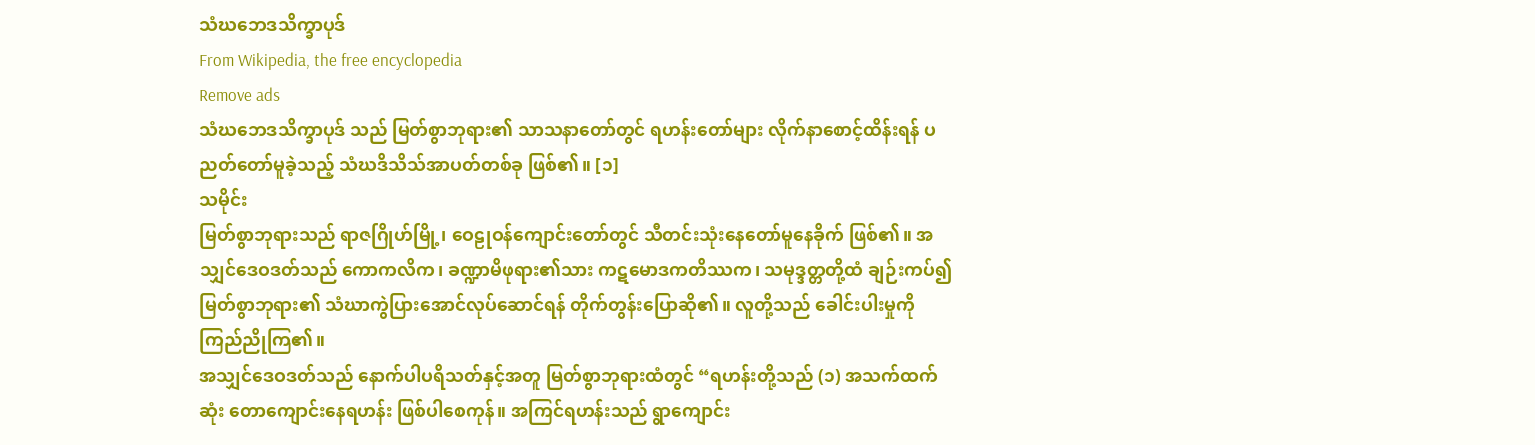သံဃဘေဒသိက္ခာပုဒ်
From Wikipedia, the free encyclopedia
Remove ads
သံဃဘေဒသိက္ခာပုဒ် သည် မြတ်စွာဘုရား၏ သာသနာတော်တွင် ရဟန်းတော်များ လိုက်နာစောင့်ထိန်းရန် ပညတ်တော်မူခဲ့သည့် သံဃဒိသိသ်အာပတ်တစ်ခု ဖြစ်၏။ [၁]
သမိုင်း
မြတ်စွာဘုရားသည် ရာဇဂြိုဟ်မြို့၊ ဝေဠုဝန်ကျောင်းတော်တွင် သီတင်းသုံးနေတော်မူနေခိုက် ဖြစ်၏။ အသျှင်ဒေဝဒတ်သည် ကောကလိက၊ ခဏ္ဍာမိဖုရား၏သား ကဋမောဒကတိဿက၊ သမုဒ္ဒတ္တတို့ထံ ချဉ်းကပ်၍ မြတ်စွာဘုရား၏ သံဃာကွဲပြားအောင်လုပ်ဆောင်ရန် တိုက်တွန်းပြောဆို၏။ လူတို့သည် ခေါင်းပါးမှုကို ကြည်ညိုကြ၏။
အသျှင်ဒေဝဒတ်သည် နောက်ပါပရိသတ်နှင့်အတူ မြတ်စွာဘုရားထံတွင် “ရဟန်းတို့သည် (၁) အသက်ထက်ဆုံး တောကျောင်းနေရဟန်း ဖြစ်ပါစေကုန်။ အကြင်ရဟန်းသည် ရွာကျောင်း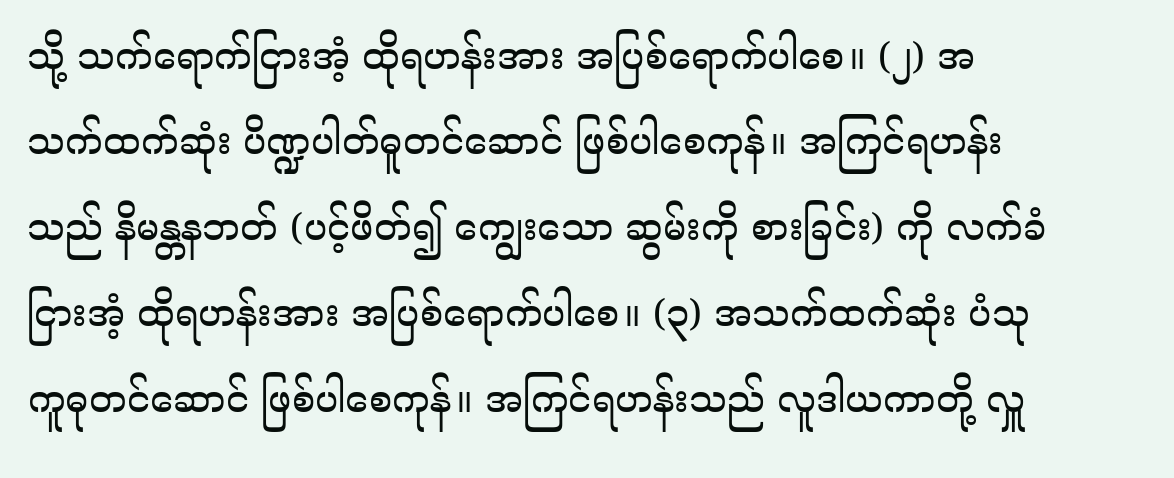သို့ သက်ရောက်ငြားအံ့ ထိုရဟန်းအား အပြစ်ရောက်ပါစေ။ (၂) အသက်ထက်ဆုံး ပိဏ္ဍပါတ်ဓူတင်ဆောင် ဖြစ်ပါစေကုန်။ အကြင်ရဟန်းသည် နိမန္တနဘတ် (ပင့်ဖိတ်၍ ကျွေးသော ဆွမ်းကို စားခြင်း) ကို လက်ခံငြားအံ့ ထိုရဟန်းအား အပြစ်ရောက်ပါစေ။ (၃) အသက်ထက်ဆုံး ပံသုကူဓုတင်ဆောင် ဖြစ်ပါစေကုန်။ အကြင်ရဟန်းသည် လူဒါယကာတို့ လှူ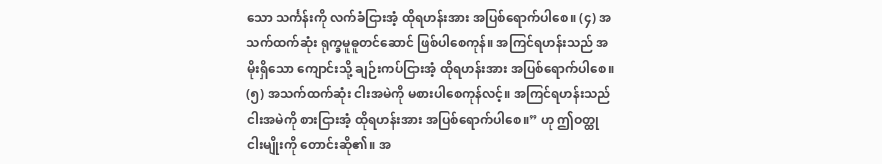သော သင်္ကန်းကို လက်ခံငြားအံ့ ထိုရဟန်းအား အပြစ်ရောက်ပါစေ။ (၄) အသက်ထက်ဆုံး ရုက္ခမူဓူတင်ဆောင် ဖြစ်ပါစေကုန်။ အကြင်ရဟန်းသည် အမိုးရှိသော ကျောင်းသို့ ချဉ်းကပ်ငြားအံ့ ထိုရဟန်းအား အပြစ်ရောက်ပါစေ။ (၅) အသက်ထက်ဆုံး ငါးအမဲကို မစားပါစေကုန်လင့်။ အကြင်ရဟန်းသည် ငါးအမဲကို စားငြားအံ့ ထိုရဟန်းအား အပြစ်ရောက်ပါစေ။” ဟု ဤဝတ္ထုငါးမျိုးကို တောင်းဆို၏။ အ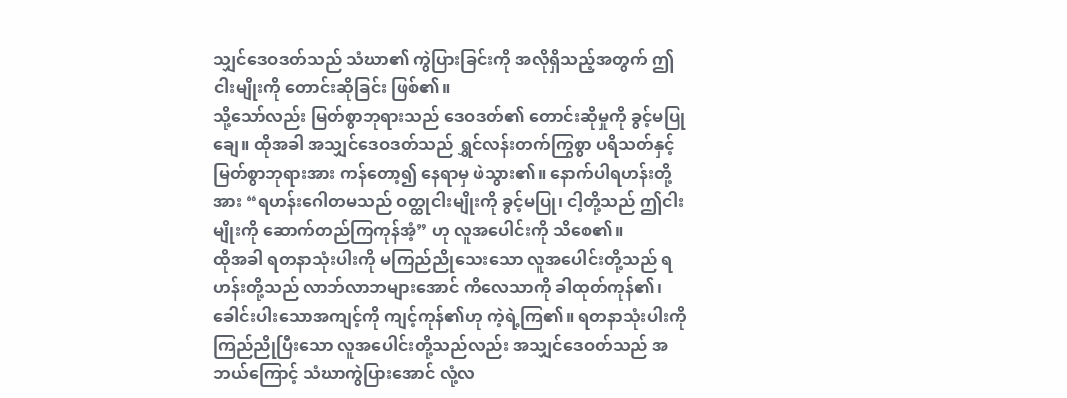သျှင်ဒေဝဒတ်သည် သံဃာ၏ ကွဲပြားခြင်းကို အလိုရှိသည့်အတွက် ဤငါးမျိုးကို တောင်းဆိုခြင်း ဖြစ်၏။
သို့သော်လည်း မြတ်စွာဘုရားသည် ဒေဝဒတ်၏ တောင်းဆိုမှုကို ခွင့်မပြုချေ။ ထိုအခါ အသျှင်ဒေဝဒတ်သည် ရွှင်လန်းတက်ကြွစွာ ပရိသတ်နှင့် မြတ်စွာဘုရားအား ကန်တော့၍ နေရာမှ ဖဲသွား၏။ နောက်ပါရဟန်းတို့အား “ရဟန်းဂေါတမသည် ဝတ္ထုငါးမျိုးကို ခွင့်မပြု၊ ငါ့တို့သည် ဤငါးမျိုးကို ဆောက်တည်ကြကုန်အံ့” ဟု လူအပေါင်းကို သိစေ၏။
ထိုအခါ ရတနာသုံးပါးကို မကြည်ညိုသေးသော လူအပေါင်းတို့သည် ရဟန်းတို့သည် လာဘ်လာဘများအောင် ကိလေသာကို ခါထုတ်ကုန်၏၊ ခေါင်းပါးသောအကျင့်ကို ကျင့်ကုန်၏ဟု ကဲ့ရဲ့ကြ၏။ ရတနာသုံးပါးကို ကြည်ညိုပြီးသော လူအပေါင်းတို့သည်လည်း အသျှင်ဒေဝတ်သည် အဘယ်ကြောင့် သံဃာကွဲပြားအောင် လုံ့လ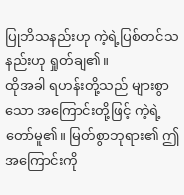ပြုဘိသနည်းဟု ကဲ့ရဲ့ပြစ်တင်သနည်းဟု ရှုတ်ချ၏။
ထိုအခါ ရဟန်းတို့သည် များစွာသော အကြောင်းတို့ဖြင့် ကဲ့ရဲ့တော်မူ၏။ မြတ်စွာဘုရား၏ ဤအကြောင်းကို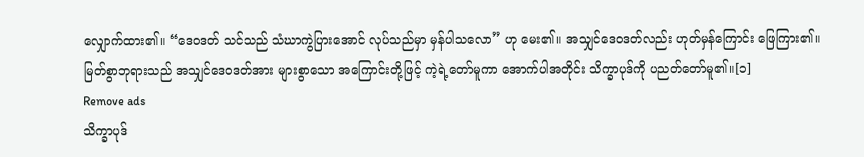လျှောက်ထား၏။ “ဒေဝဒတ် သင်သည် သံဃာကွဲပြားအောင် လုပ်သည်မှာ မှန်ပါသလော” ဟု မေး၏။ အသျှင်ဒေဝဒတ်လည်း ဟုတ်မှန်ကြောင်း ဖြေကြား၏။
မြတ်စွာဘုရားသည် အသျှင်ဒေဝဒတ်အား များစွာသော အကြောင်းတို့ဖြင့် ကဲ့ရဲ့တော်မူကာ အောက်ပါအတိုင်း သိက္ခာပုဒ်ကို ပညတ်တော်မူ၏။[၁]
Remove ads
သိက္ခာပုဒ်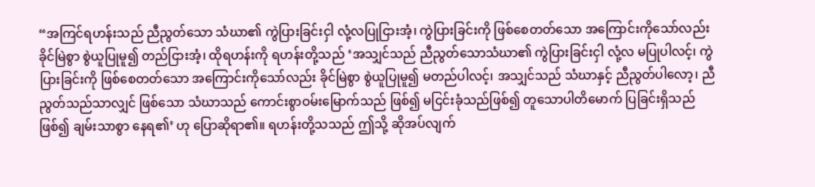“အကြင်ရဟန်းသည် ညီညွတ်သော သံဃာ၏ ကွဲပြားခြင်းငှါ လုံ့လပြုငြားအံ့၊ ကွဲပြားခြင်းကို ဖြစ်စေတတ်သော အကြောင်းကိုသော်လည်း ခိုင်မြဲစွာ စွဲယူပြုမူ၍ တည်ငြားအံ့၊ ထိုရဟန်းကို ရဟန်းတို့သည် ‘အသျှင်သည် ညီညွတ်သောသံဃာ၏ ကွဲပြားခြင်းငှါ လုံ့လ မပြုပါလင့်၊ ကွဲပြားခြင်းကို ဖြစ်စေတတ်သော အကြောင်းကိုသော်လည်း ခိုင်မြဲစွာ စွဲယူပြုမူ၍ မတည်ပါလင့်၊ အသျှင်သည် သံဃာနှင့် ညီညွတ်ပါလော့၊ ညီညွတ်သည်သာလျှင် ဖြစ်သော သံဃာသည် ကောင်းစွာဝမ်းမြောက်သည် ဖြစ်၍ မငြင်းခုံသည်ဖြစ်၍ တူသောပါတိမောက် ပြခြင်းရှိသည်ဖြစ်၍ ချမ်းသာစွာ နေရ၏’ ဟု ပြောဆိုရာ၏။ ရဟန်းတို့သသည် ဤသို့ ဆိုအပ်လျက်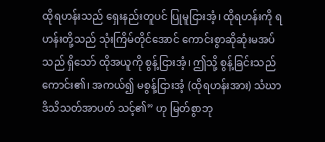ထိုရဟန်းသည် ရှေးနည်းတူပင် ပြုမူငြားအံ့၊ ထိုရဟန်းကို ရဟန်းတို့သည် သုံးကြိမ်တိုင်အောင် ကောင်းစွာဆိုဆုံးမအပ်သည် ရှိသော် ထိုအယူကို စွန့်ငြားအံ့၊ ဤသို့ စွန့်ခြင်းသည် ကောင်း၏၊ အကယ်၍ မစွန့်ငြားအံ့ (ထိုရဟန်းအား) သံဃာဒိသိသတ်အာပတ် သင့်၏” ဟု မြတ်စွာဘု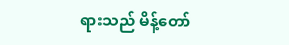ရားသည် မိန့်တော်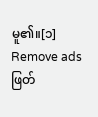မူ၏။[၁]
Remove ads
ဖြတ်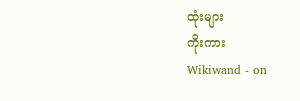ထုံးများ
ကိုးကား
Wikiwand - on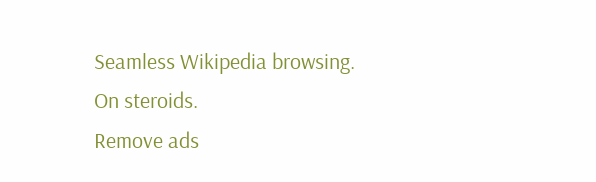Seamless Wikipedia browsing. On steroids.
Remove ads